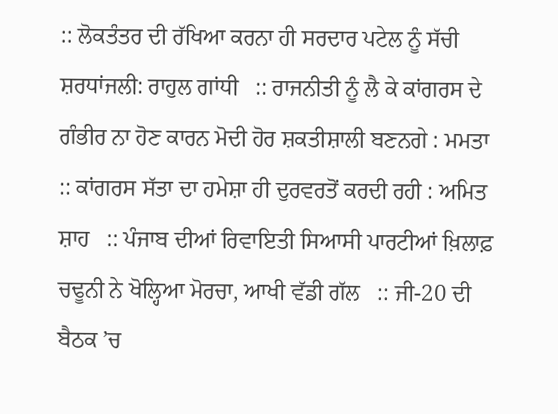:: ਲੋਕਤੰਤਰ ਦੀ ਰੱਖਿਆ ਕਰਨਾ ਹੀ ਸਰਦਾਰ ਪਟੇਲ ਨੂੰ ਸੱਚੀ ਸ਼ਰਧਾਂਜਲੀ: ਰਾਹੁਲ ਗਾਂਧੀ   :: ਰਾਜਨੀਤੀ ਨੂੰ ਲੈ ਕੇ ਕਾਂਗਰਸ ਦੇ ਗੰਭੀਰ ਨਾ ਹੋਣ ਕਾਰਨ ਮੋਦੀ ਹੋਰ ਸ਼ਕਤੀਸ਼ਾਲੀ ਬਣਨਗੇ : ਮਮਤਾ   :: ਕਾਂਗਰਸ ਸੱਤਾ ਦਾ ਹਮੇਸ਼ਾ ਹੀ ਦੁਰਵਰਤੋਂ ਕਰਦੀ ਰਹੀ : ਅਮਿਤ ਸ਼ਾਹ   :: ਪੰਜਾਬ ਦੀਆਂ ਰਿਵਾਇਤੀ ਸਿਆਸੀ ਪਾਰਟੀਆਂ ਖ਼ਿਲਾਫ਼ ਚਢੂਨੀ ਨੇ ਖੋਲ੍ਹਿਆ ਮੋਰਚਾ, ਆਖੀ ਵੱਡੀ ਗੱਲ   :: ਜੀ-20 ਦੀ ਬੈਠਕ ’ਚ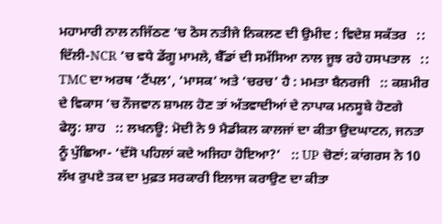ਮਹਾਮਾਰੀ ਨਾਲ ਨਜਿੱਠਣ ’ਚ ਠੋਸ ਨਤੀਜੇ ਨਿਕਲਣ ਦੀ ਉਮੀਦ : ਵਿਦੇਸ਼ ਸਕੱਤਰ   :: ਦਿੱਲੀ-NCR ’ਚ ਵਧੇ ਡੇਂਗੂ ਮਾਮਲੇ, ਬੈੱਡਾਂ ਦੀ ਸਮੱਸਿਆ ਨਾਲ ਜੂਝ ਰਹੇ ਹਸਪਤਾਲ   :: TMC ਦਾ ਅਰਥ ‘ਟੈਂਪਲ’, ‘ਮਾਸਕ’ ਅਤੇ ‘ਚਰਚ’ ਹੈ : ਮਮਤਾ ਬੈਨਰਜੀ   :: ਕਸ਼ਮੀਰ ਦੇ ਵਿਕਾਸ ’ਚ ਨੌਜਵਾਨ ਸ਼ਾਮਲ ਹੋਣ ਤਾਂ ਅੱਤਵਾਦੀਆਂ ਦੇ ਨਾਪਾਕ ਮਨਸੂਬੇ ਹੋਣਗੇ ਫੇਲ੍ਹ: ਸ਼ਾਹ   :: ਲਖਨਊ: ਮੋਦੀ ਨੇ 9 ਮੈਡੀਕਲ ਕਾਲਜਾਂ ਦਾ ਕੀਤਾ ਉਦਘਾਟਨ, ਜਨਤਾ ਨੂੰ ਪੁੱਛਿਆ- ‘ਦੱਸੋ ਪਹਿਲਾਂ ਕਦੇ ਅਜਿਹਾ ਹੋਇਆ?’   :: UP ਚੋਣਾਂ: ਕਾਂਗਰਸ ਨੇ 10 ਲੱਖ ਰੁਪਏ ਤਕ ਦਾ ਮੁਫ਼ਤ ਸਰਕਾਰੀ ਇਲਾਜ ਕਰਾਉਣ ਦਾ ਕੀਤਾ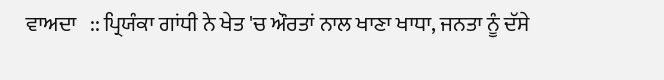ਵਾਅਦਾ   :: ਪ੍ਰਿਯੰਕਾ ਗਾਂਧੀ ਨੇ ਖੇਤ 'ਚ ਔਰਤਾਂ ਨਾਲ ਖਾਣਾ ਖਾਧਾ, ਜਨਤਾ ਨੂੰ ਦੱਸੇ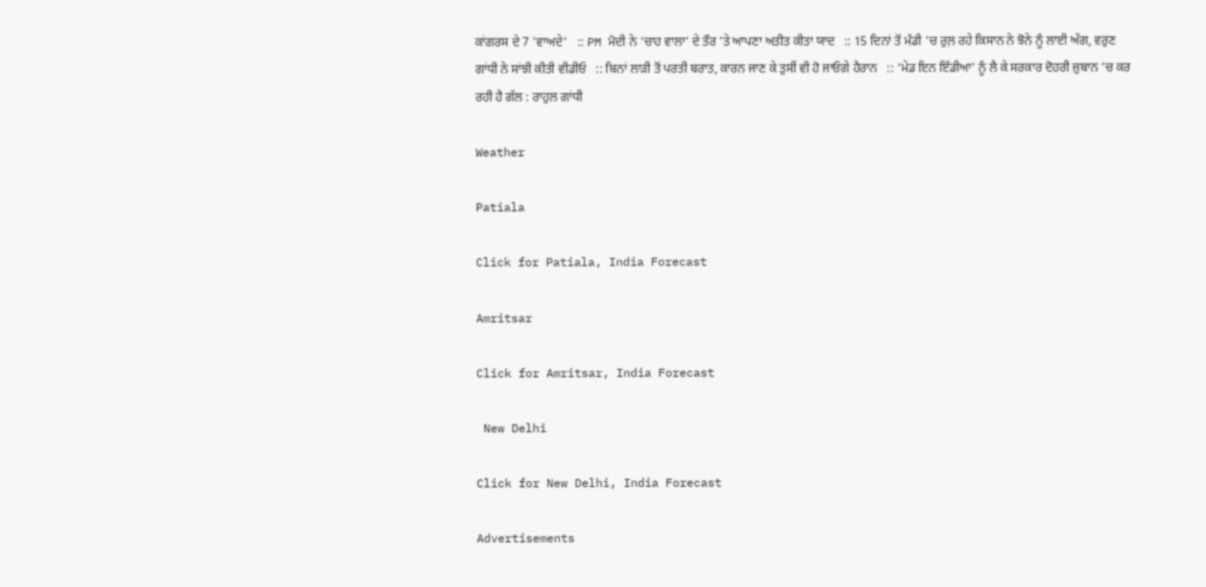ਕਾਂਗਰਸ ਦੇ 7 'ਵਾਅਦੇ'   :: PM ਮੋਦੀ ਨੇ ‘ਚਾਹ ਵਾਲਾ’ ਦੇ ਤੌਰ ’ਤੇ ਆਪਣਾ ਅਤੀਤ ਕੀਤਾ ਯਾਦ   :: 15 ਦਿਨਾਂ ਤੋਂ ਮੰਡੀ 'ਚ ਰੁਲ਼ ਰਹੇ ਕਿਸਾਨ ਨੇ ਝੋਨੇ ਨੂੰ ਲਾਈ ਅੱਗ, ਵਰੁਣ ਗਾਂਧੀ ਨੇ ਸਾਂਝੀ ਕੀਤੀ ਵੀਡੀਓ   :: ਬਿਨਾਂ ਲਾੜੀ ਤੋਂ ਪਰਤੀ ਬਰਾਤ, ਕਾਰਨ ਜਾਣ ਕੇ ਤੁਸੀਂ ਵੀ ਹੋ ਜਾਓਗੇ ਹੈਰਾਨ   :: ‘ਮੇਡ ਇਨ ਇੰਡੀਆ’ ਨੂੰ ਲੈ ਕੇ ਸਰਕਾਰ ਦੋਹਰੀ ਜ਼ੁਬਾਨ ’ਚ ਕਰ ਰਹੀ ਹੈ ਗੱਲ : ਰਾਹੁਲ ਗਾਂਧੀ

Weather

Patiala

Click for Patiala, India Forecast

Amritsar

Click for Amritsar, India Forecast

 New Delhi

Click for New Delhi, India Forecast

Advertisements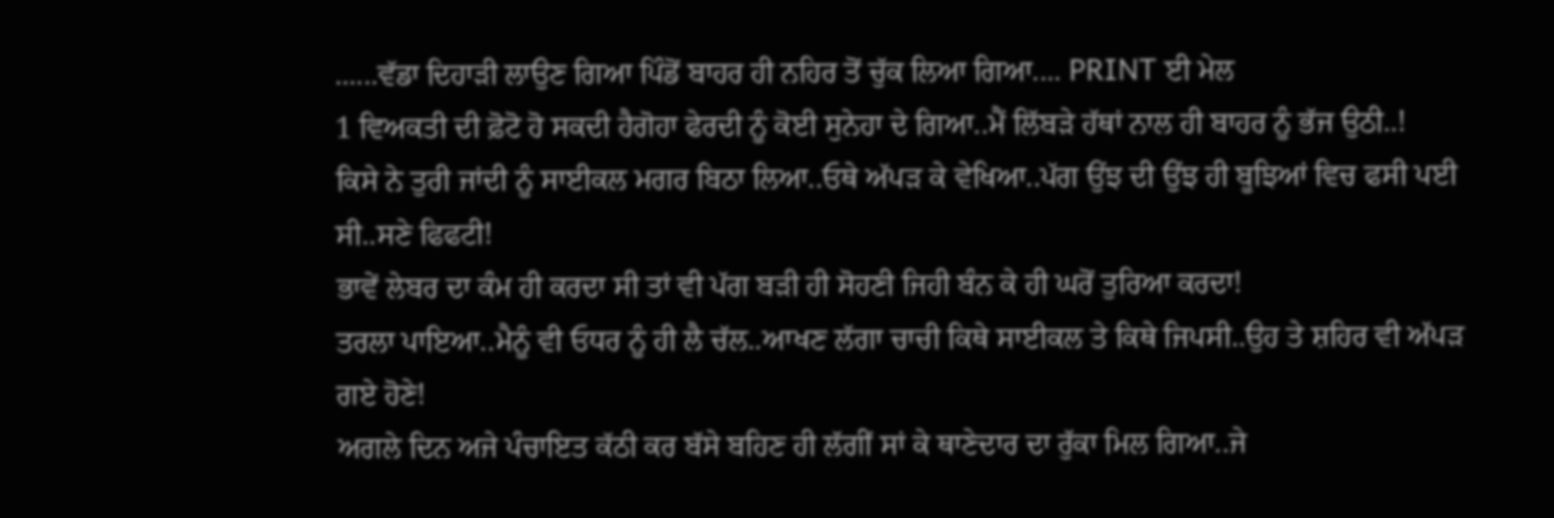......ਵੱਡਾ ਦਿਹਾੜੀ ਲਾਉਣ ਗਿਆ ਪਿੰਡੋਂ ਬਾਹਰ ਹੀ ਨਹਿਰ ਤੋਂ ਚੁੱਕ ਲਿਆ ਗਿਆ.... PRINT ਈ ਮੇਲ
1 ਵਿਅਕਤੀ ਦੀ ਫ਼ੋਟੋ ਹੋ ਸਕਦੀ ਹੈਗੋਹਾ ਫੇਰਦੀ ਨੂੰ ਕੋਈ ਸੁਨੇਹਾ ਦੇ ਗਿਆ..ਮੈਂ ਲਿੱਬੜੇ ਹੱਥਾਂ ਨਾਲ ਹੀ ਬਾਹਰ ਨੂੰ ਭੱਜ ਉਠੀ..!
ਕਿਸੇ ਨੇ ਤੁਰੀ ਜਾਂਦੀ ਨੂੰ ਸਾਈਕਲ ਮਗਰ ਬਿਠਾ ਲਿਆ..ਓਥੇ ਅੱਪੜ ਕੇ ਵੇਖਿਆ..ਪੱਗ ਉਂਝ ਦੀ ਉਂਝ ਹੀ ਬੂਝਿਆਂ ਵਿਚ ਫਸੀ ਪਈ ਸੀ..ਸਣੇ ਫਿਫਟੀ!
ਭਾਵੇਂ ਲੇਬਰ ਦਾ ਕੰਮ ਹੀ ਕਰਦਾ ਸੀ ਤਾਂ ਵੀ ਪੱਗ ਬੜੀ ਹੀ ਸੋਹਣੀ ਜਿਹੀ ਬੰਨ ਕੇ ਹੀ ਘਰੋਂ ਤੁਰਿਆ ਕਰਦਾ!
ਤਰਲਾ ਪਾਇਆ..ਮੈਨੂੰ ਵੀ ਓਧਰ ਨੂੰ ਹੀ ਲੈ ਚੱਲ..ਆਖਣ ਲੱਗਾ ਚਾਚੀ ਕਿਥੇ ਸਾਈਕਲ ਤੇ ਕਿਥੇ ਜਿਪਸੀ..ਉਹ ਤੇ ਸ਼ਹਿਰ ਵੀ ਅੱਪੜ ਗਏ ਹੋਣੇ!
ਅਗਲੇ ਦਿਨ ਅਜੇ ਪੰਚਾਇਤ ਕੱਠੀ ਕਰ ਬੱਸੇ ਬਹਿਣ ਹੀ ਲੱਗੀਂ ਸਾਂ ਕੇ ਥਾਣੇਦਾਰ ਦਾ ਰੁੱਕਾ ਮਿਲ ਗਿਆ..ਜੇ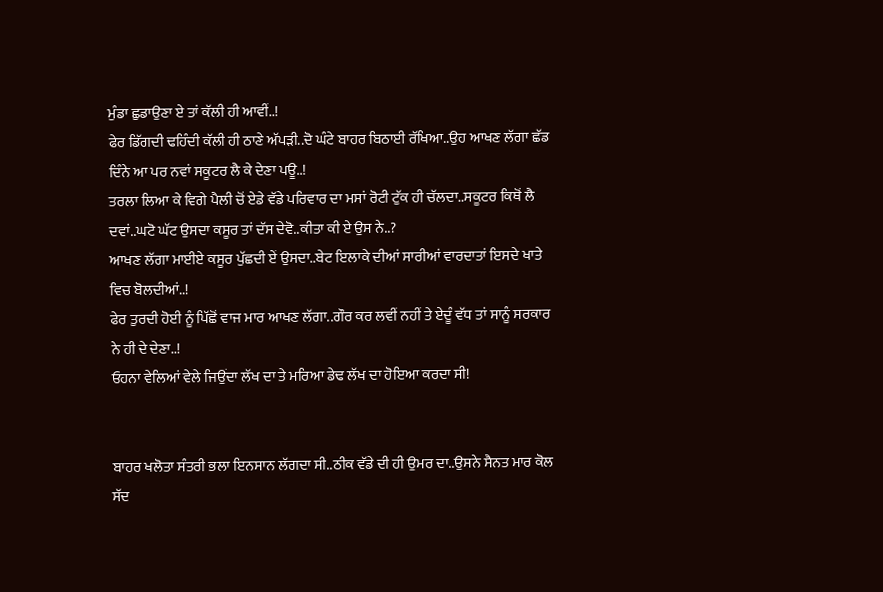ਮੁੰਡਾ ਛੁਡਾਉਣਾ ਏ ਤਾਂ ਕੱਲੀ ਹੀ ਆਵੀਂ..!
ਫੇਰ ਡਿੱਗਦੀ ਢਹਿੰਦੀ ਕੱਲੀ ਹੀ ਠਾਣੇ ਅੱਪੜੀ..ਦੋ ਘੰਟੇ ਬਾਹਰ ਬਿਠਾਈ ਰੱਖਿਆ..ਉਹ ਆਖਣ ਲੱਗਾ ਛੱਡ ਦਿੰਨੇ ਆ ਪਰ ਨਵਾਂ ਸਕੂਟਰ ਲੈ ਕੇ ਦੇਣਾ ਪਊ..!
ਤਰਲਾ ਲਿਆ ਕੇ ਵਿਗੇ ਪੈਲੀ ਚੋਂ ਏਡੇ ਵੱਡੇ ਪਰਿਵਾਰ ਦਾ ਮਸਾਂ ਰੋਟੀ ਟੁੱਕ ਹੀ ਚੱਲਦਾ..ਸਕੂਟਰ ਕਿਥੋਂ ਲੈ ਦਵਾਂ..ਘਟੋ ਘੱਟ ਉਸਦਾ ਕਸੂਰ ਤਾਂ ਦੱਸ ਦੇਵੋ..ਕੀਤਾ ਕੀ ਏ ਉਸ ਨੇ..?
ਆਖਣ ਲੱਗਾ ਮਾਈਏ ਕਸੂਰ ਪੁੱਛਦੀ ਏਂ ਉਸਦਾ..ਬੇਟ ਇਲਾਕੇ ਦੀਆਂ ਸਾਰੀਆਂ ਵਾਰਦਾਤਾਂ ਇਸਦੇ ਖਾਤੇ ਵਿਚ ਬੋਲਦੀਆਂ..!
ਫੇਰ ਤੁਰਦੀ ਹੋਈ ਨੂੰ ਪਿੱਛੋਂ ਵਾਜ ਮਾਰ ਆਖਣ ਲੱਗਾ..ਗੌਰ ਕਰ ਲਵੀਂ ਨਹੀਂ ਤੇ ਏਦੂੰ ਵੱਧ ਤਾਂ ਸਾਨੂੰ ਸਰਕਾਰ ਨੇ ਹੀ ਦੇ ਦੇਣਾ..!
ਓਹਨਾ ਵੇਲਿਆਂ ਵੇਲੇ ਜਿਉਂਦਾ ਲੱਖ ਦਾ ਤੇ ਮਰਿਆ ਡੇਢ ਲੱਖ ਦਾ ਹੋਇਆ ਕਰਦਾ ਸੀ!


ਬਾਹਰ ਖਲੋਤਾ ਸੰਤਰੀ ਭਲਾ ਇਨਸਾਨ ਲੱਗਦਾ ਸੀ..ਠੀਕ ਵੱਡੇ ਦੀ ਹੀ ਉਮਰ ਦਾ..ਉਸਨੇ ਸੈਨਤ ਮਾਰ ਕੋਲ ਸੱਦ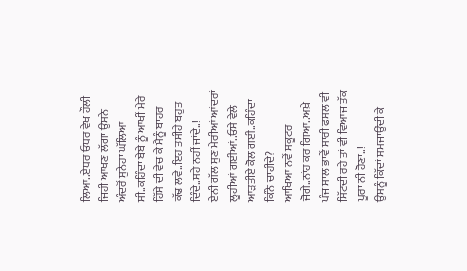ਲਿਆ..ਏਧਰ ਓਧਰ ਵੇਖ ਹੌਲੀ ਜਿਹੀ ਆਖਣ ਲੱਗਾ ਉਸਨੇ ਅੰਦਰੋਂ ਸੁਨੇਹਾ ਘੱਲਿਆ ਸੀ..ਕਹਿੰਦਾ ਬੇਬੇ ਨੂੰ ਆਖੀਂ ਮੇਰੇ ਹਿੱਸੇ ਦੀ ਵੇਚ ਕੇ ਮੈਨੂੰ ਬਾਹਰ ਕੱਢ ਲਵੇ..ਇਹ ਤਸੀਹੇ ਬਹੁਤ ਦਿੰਦੇ..ਸਹੇ ਨਹੀਂ ਜਾਂਦੇ..!
ਏਨੀ ਗੱਲ ਸੁਣ ਮੇਰੀਆਂ ਆਂਦਰਾਂ ਲੂਹੀਆਂ ਗਈਆਂ..ਓਸੇ ਵੇਲੇ ਆੜਤੀਏ ਕੋਲ ਗਈ..ਕਹਿੰਦਾ ਕਿੰਨੇ ਚਾਹੀਦੇ?
ਆਖਿਆ ਨਵੇਂ ਸਕੂਟਰ ਜੋਗੇ..ਨਾਂਹ ਕਰ ਗਿਆ..ਅਖ਼ੇ ਪੰਜ ਸਾਲ ਭਾਵੇਂ ਸਾਰੀ ਫਸਲ ਵੀ ਸਿੱਟਦੀ ਰਹੇ ਤਾਂ ਵੀ ਵਿਆਜ ਤੱਕ ਪੂਰਾ ਨੀ ਹੋਣਾ..!
ਉਸਨੂੰ ਕਿੱਦਾਂ ਸਮਜਾਉਂਦੀ ਕੇ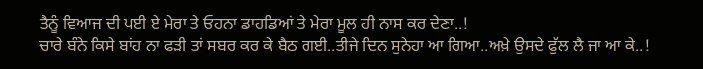ਤੈਨੂੰ ਵਿਆਜ ਦੀ ਪਈ ਏ ਮੇਰਾ ਤੇ ਓਹਨਾ ਡਾਹਡਿਆਂ ਤੇ ਮੇਰਾ ਮੂਲ ਹੀ ਨਾਸ ਕਰ ਦੇਣਾ..!
ਚਾਰੇ ਬੰਨੇ ਕਿਸੇ ਬਾਂਹ ਨਾ ਫੜੀ ਤਾਂ ਸਬਰ ਕਰ ਕੇ ਬੈਠ ਗਈ..ਤੀਜੇ ਦਿਨ ਸੁਨੇਹਾ ਆ ਗਿਆ..ਅਖ਼ੇ ਉਸਦੇ ਫੁੱਲ ਲੈ ਜਾ ਆ ਕੇ..!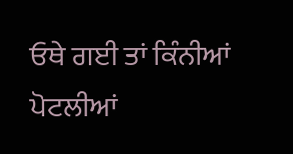ਓਥੇ ਗਈ ਤਾਂ ਕਿੰਨੀਆਂ ਪੋਟਲੀਆਂ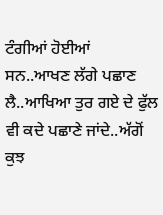ਟੰਗੀਆਂ ਹੋਈਆਂ ਸਨ..ਆਖਣ ਲੱਗੇ ਪਛਾਣ ਲੈ..ਆਖਿਆ ਤੁਰ ਗਏ ਦੇ ਫੁੱਲ ਵੀ ਕਦੇ ਪਛਾਣੇ ਜਾਂਦੇ..ਅੱਗੋਂ ਕੁਝ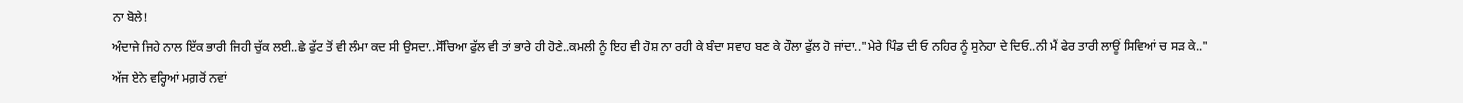ਨਾ ਬੋਲੇ!
ਅੰਦਾਜੇ ਜਿਹੇ ਨਾਲ ਇੱਕ ਭਾਰੀ ਜਿਹੀ ਚੁੱਕ ਲਈ..ਛੇ ਫੁੱਟ ਤੋਂ ਵੀ ਲੰਮਾ ਕਦ ਸੀ ਉਸਦਾ..ਸੋੱਚਿਆ ਫੁੱਲ ਵੀ ਤਾਂ ਭਾਰੇ ਹੀ ਹੋਣੇ..ਕਮਲੀ ਨੂੰ ਇਹ ਵੀ ਹੋਸ਼ ਨਾ ਰਹੀ ਕੇ ਬੰਦਾ ਸਵਾਹ ਬਣ ਕੇ ਹੌਲਾ ਫੁੱਲ ਹੋ ਜਾਂਦਾ.."ਮੇਰੇ ਪਿੰਡ ਦੀ ਓ ਨਹਿਰ ਨੂੰ ਸੁਨੇਹਾ ਦੇ ਦਿਓ..ਨੀ ਮੈਂ ਫੇਰ ਤਾਰੀ ਲਾਊਂ ਸਿਵਿਆਂ ਚ ਸੜ ਕੇ.."
ਅੱਜ ਏਨੇ ਵਰ੍ਹਿਆਂ ਮਗ਼ਰੋਂ ਨਵਾਂ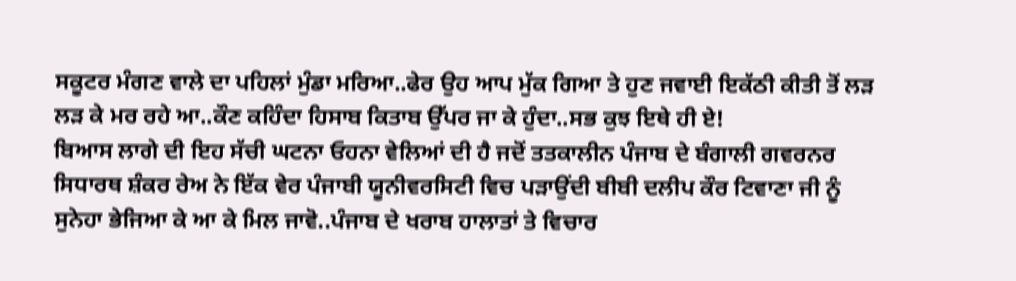ਸਕੂਟਰ ਮੰਗਣ ਵਾਲੇ ਦਾ ਪਹਿਲਾਂ ਮੁੰਡਾ ਮਰਿਆ..ਫੇਰ ਉਹ ਆਪ ਮੁੱਕ ਗਿਆ ਤੇ ਹੁਣ ਜਵਾਈ ਇਕੱਠੀ ਕੀਤੀ ਤੋਂ ਲੜ ਲੜ ਕੇ ਮਰ ਰਹੇ ਆ..ਕੌਣ ਕਹਿੰਦਾ ਹਿਸਾਬ ਕਿਤਾਬ ਉੱਪਰ ਜਾ ਕੇ ਹੁੰਦਾ..ਸਭ ਕੁਝ ਇਥੇ ਹੀ ਏ!
ਬਿਆਸ ਲਾਗੇ ਦੀ ਇਹ ਸੱਚੀ ਘਟਨਾ ਓਹਨਾ ਵੇਲਿਆਂ ਦੀ ਹੈ ਜਦੋਂ ਤਤਕਾਲੀਨ ਪੰਜਾਬ ਦੇ ਬੰਗਾਲੀ ਗਵਰਨਰ ਸਿਧਾਰਥ ਸ਼ੰਕਰ ਰੇਅ ਨੇ ਇੱਕ ਵੇਰ ਪੰਜਾਬੀ ਯੂਨੀਵਰਸਿਟੀ ਵਿਚ ਪੜਾਉਂਦੀ ਬੀਬੀ ਦਲੀਪ ਕੌਰ ਟਿਵਾਣਾ ਜੀ ਨੂੰ ਸੁਨੇਹਾ ਭੇਜਿਆ ਕੇ ਆ ਕੇ ਮਿਲ ਜਾਵੋ..ਪੰਜਾਬ ਦੇ ਖਰਾਬ ਹਾਲਾਤਾਂ ਤੇ ਵਿਚਾਰ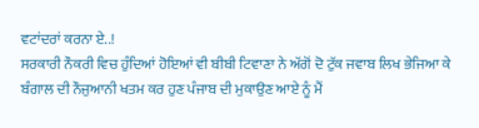ਵਟਾਂਦਰਾਂ ਕਰਨਾ ਏ..!
ਸਰਕਾਰੀ ਨੌਕਰੀ ਵਿਚ ਹੁੰਦਿਆਂ ਹੋਇਆਂ ਵੀ ਬੀਬੀ ਟਿਵਾਣਾ ਨੇ ਅੱਗੋਂ ਦੋ ਟੁੱਕ ਜਵਾਬ ਲਿਖ ਭੇਜਿਆ ਕੇ ਬੰਗਾਲ ਦੀ ਨੌਜੁਆਨੀ ਖਤਮ ਕਰ ਹੁਣ ਪੰਜਾਬ ਦੀ ਮੁਕਾਉਣ ਆਏ ਨੂੰ ਮੈਂ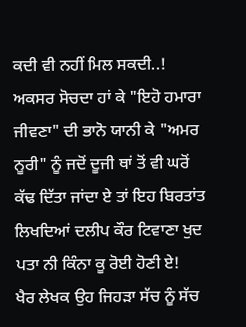ਕਦੀ ਵੀ ਨਹੀਂ ਮਿਲ ਸਕਦੀ..!
ਅਕਸਰ ਸੋਚਦਾ ਹਾਂ ਕੇ "ਇਹੋ ਹਮਾਰਾ ਜੀਵਣਾ" ਦੀ ਭਾਨੋ ਯਾਨੀ ਕੇ "ਅਮਰ ਨੂਰੀ" ਨੂੰ ਜਦੋਂ ਦੂਜੀ ਥਾਂ ਤੋਂ ਵੀ ਘਰੋਂ ਕੱਢ ਦਿੱਤਾ ਜਾਂਦਾ ਏ ਤਾਂ ਇਹ ਬਿਰਤਾਂਤ ਲਿਖਦਿਆਂ ਦਲੀਪ ਕੌਰ ਟਿਵਾਣਾ ਖੁਦ ਪਤਾ ਨੀ ਕਿੰਨਾ ਕੂ ਰੋਈ ਹੋਣੀ ਏ!
ਖੈਰ ਲੇਖਕ ਉਹ ਜਿਹੜਾ ਸੱਚ ਨੂੰ ਸੱਚ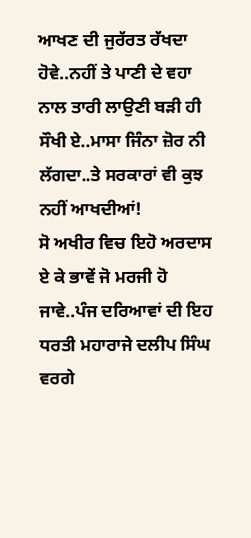ਆਖਣ ਦੀ ਜੁਰੱਰਤ ਰੱਖਦਾ ਹੋਵੇ..ਨਹੀਂ ਤੇ ਪਾਣੀ ਦੇ ਵਹਾ ਨਾਲ ਤਾਰੀ ਲਾਉਣੀ ਬੜੀ ਹੀ ਸੌਖੀ ਏ..ਮਾਸਾ ਜਿੰਨਾ ਜ਼ੋਰ ਨੀ ਲੱਗਦਾ..ਤੇ ਸਰਕਾਰਾਂ ਵੀ ਕੁਝ ਨਹੀਂ ਆਖਦੀਆਂ!
ਸੋ ਅਖੀਰ ਵਿਚ ਇਹੋ ਅਰਦਾਸ ਏ ਕੇ ਭਾਵੇਂ ਜੋ ਮਰਜੀ ਹੋ ਜਾਵੇ..ਪੰਜ ਦਰਿਆਵਾਂ ਦੀ ਇਹ ਧਰਤੀ ਮਹਾਰਾਜੇ ਦਲੀਪ ਸਿੰਘ ਵਰਗੇ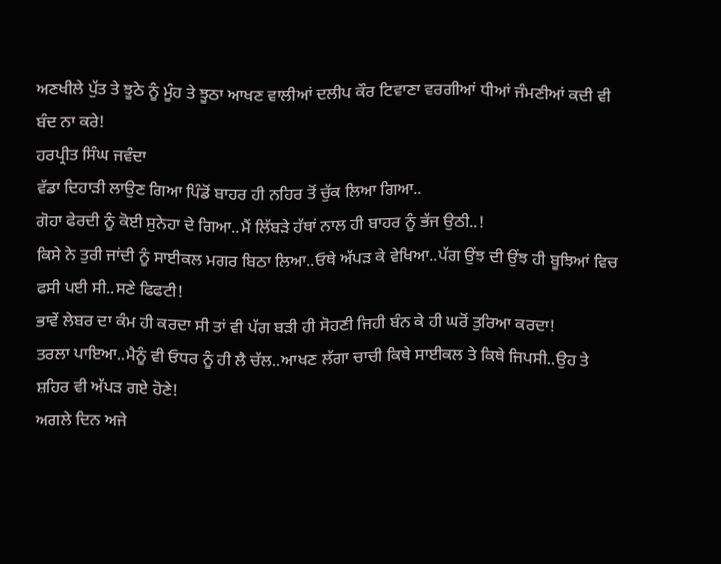ਅਣਖੀਲੇ ਪੁੱਤ ਤੇ ਝੂਠੇ ਨੂੰ ਮੂੰਹ ਤੇ ਝੂਠਾ ਆਖਣ ਵਾਲੀਆਂ ਦਲੀਪ ਕੌਰ ਟਿਵਾਣਾ ਵਰਗੀਆਂ ਧੀਆਂ ਜੰਮਣੀਆਂ ਕਦੀ ਵੀ ਬੰਦ ਨਾ ਕਰੇ!
ਹਰਪ੍ਰੀਤ ਸਿੰਘ ਜਵੰਦਾ
ਵੱਡਾ ਦਿਹਾੜੀ ਲਾਉਣ ਗਿਆ ਪਿੰਡੋਂ ਬਾਹਰ ਹੀ ਨਹਿਰ ਤੋਂ ਚੁੱਕ ਲਿਆ ਗਿਆ..
ਗੋਹਾ ਫੇਰਦੀ ਨੂੰ ਕੋਈ ਸੁਨੇਹਾ ਦੇ ਗਿਆ..ਮੈਂ ਲਿੱਬੜੇ ਹੱਥਾਂ ਨਾਲ ਹੀ ਬਾਹਰ ਨੂੰ ਭੱਜ ਉਠੀ..!
ਕਿਸੇ ਨੇ ਤੁਰੀ ਜਾਂਦੀ ਨੂੰ ਸਾਈਕਲ ਮਗਰ ਬਿਠਾ ਲਿਆ..ਓਥੇ ਅੱਪੜ ਕੇ ਵੇਖਿਆ..ਪੱਗ ਉਂਝ ਦੀ ਉਂਝ ਹੀ ਬੂਝਿਆਂ ਵਿਚ ਫਸੀ ਪਈ ਸੀ..ਸਣੇ ਫਿਫਟੀ!
ਭਾਵੇਂ ਲੇਬਰ ਦਾ ਕੰਮ ਹੀ ਕਰਦਾ ਸੀ ਤਾਂ ਵੀ ਪੱਗ ਬੜੀ ਹੀ ਸੋਹਣੀ ਜਿਹੀ ਬੰਨ ਕੇ ਹੀ ਘਰੋਂ ਤੁਰਿਆ ਕਰਦਾ!
ਤਰਲਾ ਪਾਇਆ..ਮੈਨੂੰ ਵੀ ਓਧਰ ਨੂੰ ਹੀ ਲੈ ਚੱਲ..ਆਖਣ ਲੱਗਾ ਚਾਚੀ ਕਿਥੇ ਸਾਈਕਲ ਤੇ ਕਿਥੇ ਜਿਪਸੀ..ਉਹ ਤੇ ਸ਼ਹਿਰ ਵੀ ਅੱਪੜ ਗਏ ਹੋਣੇ!
ਅਗਲੇ ਦਿਨ ਅਜੇ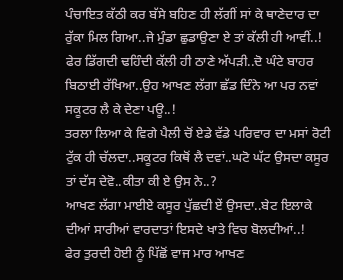ਪੰਚਾਇਤ ਕੱਠੀ ਕਰ ਬੱਸੇ ਬਹਿਣ ਹੀ ਲੱਗੀਂ ਸਾਂ ਕੇ ਥਾਣੇਦਾਰ ਦਾ ਰੁੱਕਾ ਮਿਲ ਗਿਆ..ਜੇ ਮੁੰਡਾ ਛੁਡਾਉਣਾ ਏ ਤਾਂ ਕੱਲੀ ਹੀ ਆਵੀਂ..!
ਫੇਰ ਡਿੱਗਦੀ ਢਹਿੰਦੀ ਕੱਲੀ ਹੀ ਠਾਣੇ ਅੱਪੜੀ..ਦੋ ਘੰਟੇ ਬਾਹਰ ਬਿਠਾਈ ਰੱਖਿਆ..ਉਹ ਆਖਣ ਲੱਗਾ ਛੱਡ ਦਿੰਨੇ ਆ ਪਰ ਨਵਾਂ ਸਕੂਟਰ ਲੈ ਕੇ ਦੇਣਾ ਪਊ..!
ਤਰਲਾ ਲਿਆ ਕੇ ਵਿਗੇ ਪੈਲੀ ਚੋਂ ਏਡੇ ਵੱਡੇ ਪਰਿਵਾਰ ਦਾ ਮਸਾਂ ਰੋਟੀ ਟੁੱਕ ਹੀ ਚੱਲਦਾ..ਸਕੂਟਰ ਕਿਥੋਂ ਲੈ ਦਵਾਂ..ਘਟੋ ਘੱਟ ਉਸਦਾ ਕਸੂਰ ਤਾਂ ਦੱਸ ਦੇਵੋ..ਕੀਤਾ ਕੀ ਏ ਉਸ ਨੇ..?
ਆਖਣ ਲੱਗਾ ਮਾਈਏ ਕਸੂਰ ਪੁੱਛਦੀ ਏਂ ਉਸਦਾ..ਬੇਟ ਇਲਾਕੇ ਦੀਆਂ ਸਾਰੀਆਂ ਵਾਰਦਾਤਾਂ ਇਸਦੇ ਖਾਤੇ ਵਿਚ ਬੋਲਦੀਆਂ..!
ਫੇਰ ਤੁਰਦੀ ਹੋਈ ਨੂੰ ਪਿੱਛੋਂ ਵਾਜ ਮਾਰ ਆਖਣ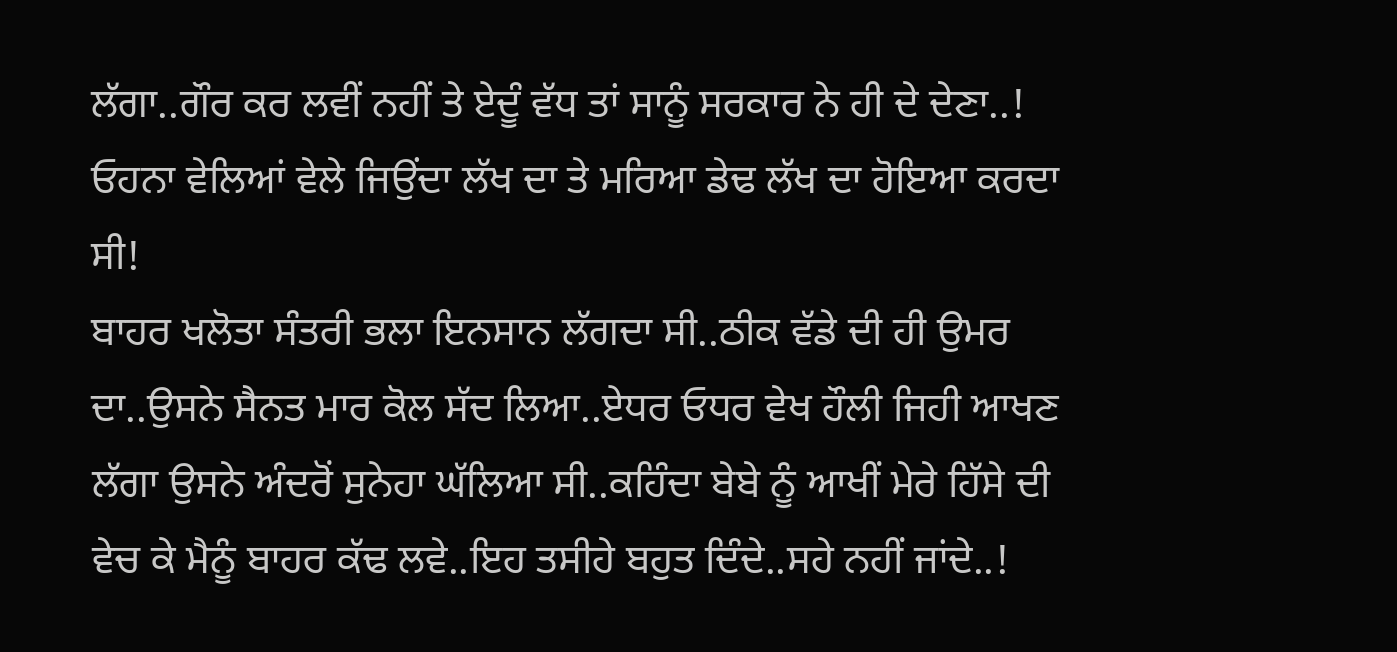ਲੱਗਾ..ਗੌਰ ਕਰ ਲਵੀਂ ਨਹੀਂ ਤੇ ਏਦੂੰ ਵੱਧ ਤਾਂ ਸਾਨੂੰ ਸਰਕਾਰ ਨੇ ਹੀ ਦੇ ਦੇਣਾ..!
ਓਹਨਾ ਵੇਲਿਆਂ ਵੇਲੇ ਜਿਉਂਦਾ ਲੱਖ ਦਾ ਤੇ ਮਰਿਆ ਡੇਢ ਲੱਖ ਦਾ ਹੋਇਆ ਕਰਦਾ ਸੀ!
ਬਾਹਰ ਖਲੋਤਾ ਸੰਤਰੀ ਭਲਾ ਇਨਸਾਨ ਲੱਗਦਾ ਸੀ..ਠੀਕ ਵੱਡੇ ਦੀ ਹੀ ਉਮਰ ਦਾ..ਉਸਨੇ ਸੈਨਤ ਮਾਰ ਕੋਲ ਸੱਦ ਲਿਆ..ਏਧਰ ਓਧਰ ਵੇਖ ਹੌਲੀ ਜਿਹੀ ਆਖਣ ਲੱਗਾ ਉਸਨੇ ਅੰਦਰੋਂ ਸੁਨੇਹਾ ਘੱਲਿਆ ਸੀ..ਕਹਿੰਦਾ ਬੇਬੇ ਨੂੰ ਆਖੀਂ ਮੇਰੇ ਹਿੱਸੇ ਦੀ ਵੇਚ ਕੇ ਮੈਨੂੰ ਬਾਹਰ ਕੱਢ ਲਵੇ..ਇਹ ਤਸੀਹੇ ਬਹੁਤ ਦਿੰਦੇ..ਸਹੇ ਨਹੀਂ ਜਾਂਦੇ..!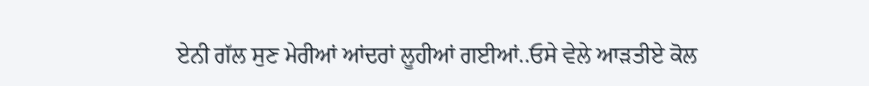ਏਨੀ ਗੱਲ ਸੁਣ ਮੇਰੀਆਂ ਆਂਦਰਾਂ ਲੂਹੀਆਂ ਗਈਆਂ..ਓਸੇ ਵੇਲੇ ਆੜਤੀਏ ਕੋਲ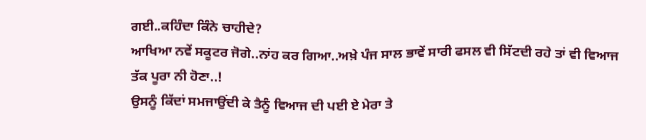ਗਈ..ਕਹਿੰਦਾ ਕਿੰਨੇ ਚਾਹੀਦੇ?
ਆਖਿਆ ਨਵੇਂ ਸਕੂਟਰ ਜੋਗੇ..ਨਾਂਹ ਕਰ ਗਿਆ..ਅਖ਼ੇ ਪੰਜ ਸਾਲ ਭਾਵੇਂ ਸਾਰੀ ਫਸਲ ਵੀ ਸਿੱਟਦੀ ਰਹੇ ਤਾਂ ਵੀ ਵਿਆਜ ਤੱਕ ਪੂਰਾ ਨੀ ਹੋਣਾ..!
ਉਸਨੂੰ ਕਿੱਦਾਂ ਸਮਜਾਉਂਦੀ ਕੇ ਤੈਨੂੰ ਵਿਆਜ ਦੀ ਪਈ ਏ ਮੇਰਾ ਤੇ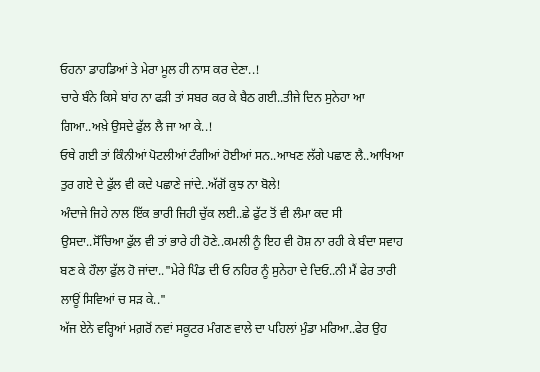ਓਹਨਾ ਡਾਹਡਿਆਂ ਤੇ ਮੇਰਾ ਮੂਲ ਹੀ ਨਾਸ ਕਰ ਦੇਣਾ..!
ਚਾਰੇ ਬੰਨੇ ਕਿਸੇ ਬਾਂਹ ਨਾ ਫੜੀ ਤਾਂ ਸਬਰ ਕਰ ਕੇ ਬੈਠ ਗਈ..ਤੀਜੇ ਦਿਨ ਸੁਨੇਹਾ ਆ ਗਿਆ..ਅਖ਼ੇ ਉਸਦੇ ਫੁੱਲ ਲੈ ਜਾ ਆ ਕੇ..!
ਓਥੇ ਗਈ ਤਾਂ ਕਿੰਨੀਆਂ ਪੋਟਲੀਆਂ ਟੰਗੀਆਂ ਹੋਈਆਂ ਸਨ..ਆਖਣ ਲੱਗੇ ਪਛਾਣ ਲੈ..ਆਖਿਆ ਤੁਰ ਗਏ ਦੇ ਫੁੱਲ ਵੀ ਕਦੇ ਪਛਾਣੇ ਜਾਂਦੇ..ਅੱਗੋਂ ਕੁਝ ਨਾ ਬੋਲੇ!
ਅੰਦਾਜੇ ਜਿਹੇ ਨਾਲ ਇੱਕ ਭਾਰੀ ਜਿਹੀ ਚੁੱਕ ਲਈ..ਛੇ ਫੁੱਟ ਤੋਂ ਵੀ ਲੰਮਾ ਕਦ ਸੀ ਉਸਦਾ..ਸੋੱਚਿਆ ਫੁੱਲ ਵੀ ਤਾਂ ਭਾਰੇ ਹੀ ਹੋਣੇ..ਕਮਲੀ ਨੂੰ ਇਹ ਵੀ ਹੋਸ਼ ਨਾ ਰਹੀ ਕੇ ਬੰਦਾ ਸਵਾਹ ਬਣ ਕੇ ਹੌਲਾ ਫੁੱਲ ਹੋ ਜਾਂਦਾ.."ਮੇਰੇ ਪਿੰਡ ਦੀ ਓ ਨਹਿਰ ਨੂੰ ਸੁਨੇਹਾ ਦੇ ਦਿਓ..ਨੀ ਮੈਂ ਫੇਰ ਤਾਰੀ ਲਾਊਂ ਸਿਵਿਆਂ ਚ ਸੜ ਕੇ.."
ਅੱਜ ਏਨੇ ਵਰ੍ਹਿਆਂ ਮਗ਼ਰੋਂ ਨਵਾਂ ਸਕੂਟਰ ਮੰਗਣ ਵਾਲੇ ਦਾ ਪਹਿਲਾਂ ਮੁੰਡਾ ਮਰਿਆ..ਫੇਰ ਉਹ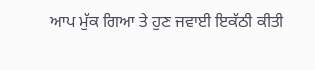ਆਪ ਮੁੱਕ ਗਿਆ ਤੇ ਹੁਣ ਜਵਾਈ ਇਕੱਠੀ ਕੀਤੀ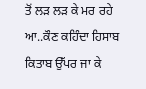ਤੋਂ ਲੜ ਲੜ ਕੇ ਮਰ ਰਹੇ ਆ..ਕੌਣ ਕਹਿੰਦਾ ਹਿਸਾਬ ਕਿਤਾਬ ਉੱਪਰ ਜਾ ਕੇ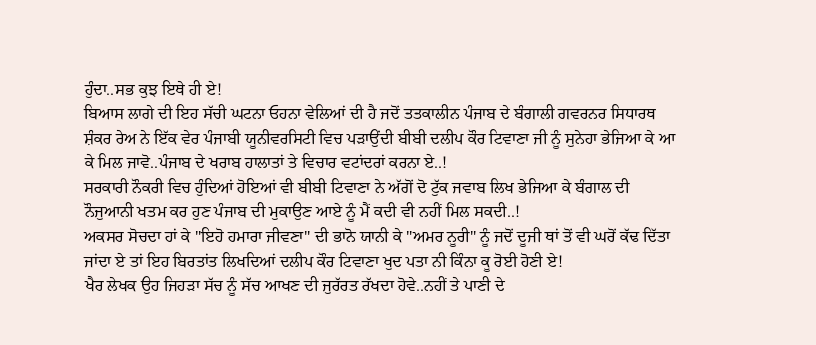ਹੁੰਦਾ..ਸਭ ਕੁਝ ਇਥੇ ਹੀ ਏ!
ਬਿਆਸ ਲਾਗੇ ਦੀ ਇਹ ਸੱਚੀ ਘਟਨਾ ਓਹਨਾ ਵੇਲਿਆਂ ਦੀ ਹੈ ਜਦੋਂ ਤਤਕਾਲੀਨ ਪੰਜਾਬ ਦੇ ਬੰਗਾਲੀ ਗਵਰਨਰ ਸਿਧਾਰਥ ਸ਼ੰਕਰ ਰੇਅ ਨੇ ਇੱਕ ਵੇਰ ਪੰਜਾਬੀ ਯੂਨੀਵਰਸਿਟੀ ਵਿਚ ਪੜਾਉਂਦੀ ਬੀਬੀ ਦਲੀਪ ਕੌਰ ਟਿਵਾਣਾ ਜੀ ਨੂੰ ਸੁਨੇਹਾ ਭੇਜਿਆ ਕੇ ਆ ਕੇ ਮਿਲ ਜਾਵੋ..ਪੰਜਾਬ ਦੇ ਖਰਾਬ ਹਾਲਾਤਾਂ ਤੇ ਵਿਚਾਰ ਵਟਾਂਦਰਾਂ ਕਰਨਾ ਏ..!
ਸਰਕਾਰੀ ਨੌਕਰੀ ਵਿਚ ਹੁੰਦਿਆਂ ਹੋਇਆਂ ਵੀ ਬੀਬੀ ਟਿਵਾਣਾ ਨੇ ਅੱਗੋਂ ਦੋ ਟੁੱਕ ਜਵਾਬ ਲਿਖ ਭੇਜਿਆ ਕੇ ਬੰਗਾਲ ਦੀ ਨੌਜੁਆਨੀ ਖਤਮ ਕਰ ਹੁਣ ਪੰਜਾਬ ਦੀ ਮੁਕਾਉਣ ਆਏ ਨੂੰ ਮੈਂ ਕਦੀ ਵੀ ਨਹੀਂ ਮਿਲ ਸਕਦੀ..!
ਅਕਸਰ ਸੋਚਦਾ ਹਾਂ ਕੇ "ਇਹੋ ਹਮਾਰਾ ਜੀਵਣਾ" ਦੀ ਭਾਨੋ ਯਾਨੀ ਕੇ "ਅਮਰ ਨੂਰੀ" ਨੂੰ ਜਦੋਂ ਦੂਜੀ ਥਾਂ ਤੋਂ ਵੀ ਘਰੋਂ ਕੱਢ ਦਿੱਤਾ ਜਾਂਦਾ ਏ ਤਾਂ ਇਹ ਬਿਰਤਾਂਤ ਲਿਖਦਿਆਂ ਦਲੀਪ ਕੌਰ ਟਿਵਾਣਾ ਖੁਦ ਪਤਾ ਨੀ ਕਿੰਨਾ ਕੂ ਰੋਈ ਹੋਣੀ ਏ!
ਖੈਰ ਲੇਖਕ ਉਹ ਜਿਹੜਾ ਸੱਚ ਨੂੰ ਸੱਚ ਆਖਣ ਦੀ ਜੁਰੱਰਤ ਰੱਖਦਾ ਹੋਵੇ..ਨਹੀਂ ਤੇ ਪਾਣੀ ਦੇ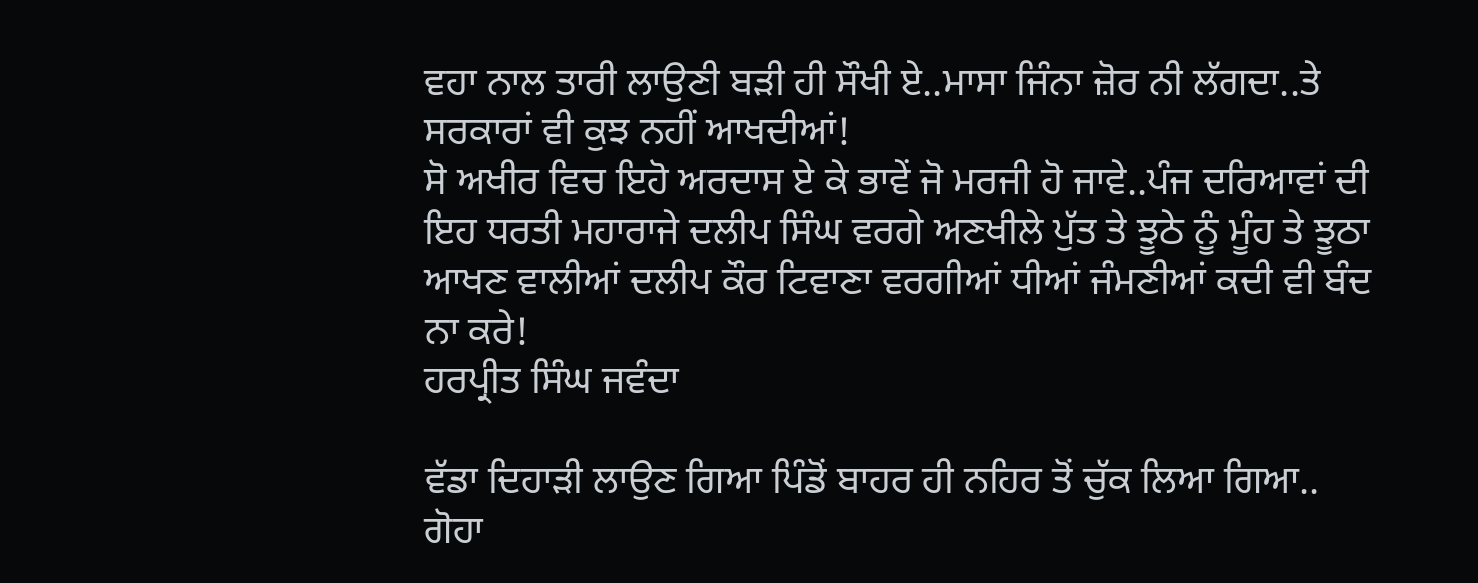ਵਹਾ ਨਾਲ ਤਾਰੀ ਲਾਉਣੀ ਬੜੀ ਹੀ ਸੌਖੀ ਏ..ਮਾਸਾ ਜਿੰਨਾ ਜ਼ੋਰ ਨੀ ਲੱਗਦਾ..ਤੇ ਸਰਕਾਰਾਂ ਵੀ ਕੁਝ ਨਹੀਂ ਆਖਦੀਆਂ!
ਸੋ ਅਖੀਰ ਵਿਚ ਇਹੋ ਅਰਦਾਸ ਏ ਕੇ ਭਾਵੇਂ ਜੋ ਮਰਜੀ ਹੋ ਜਾਵੇ..ਪੰਜ ਦਰਿਆਵਾਂ ਦੀ ਇਹ ਧਰਤੀ ਮਹਾਰਾਜੇ ਦਲੀਪ ਸਿੰਘ ਵਰਗੇ ਅਣਖੀਲੇ ਪੁੱਤ ਤੇ ਝੂਠੇ ਨੂੰ ਮੂੰਹ ਤੇ ਝੂਠਾ ਆਖਣ ਵਾਲੀਆਂ ਦਲੀਪ ਕੌਰ ਟਿਵਾਣਾ ਵਰਗੀਆਂ ਧੀਆਂ ਜੰਮਣੀਆਂ ਕਦੀ ਵੀ ਬੰਦ ਨਾ ਕਰੇ!
ਹਰਪ੍ਰੀਤ ਸਿੰਘ ਜਵੰਦਾ

ਵੱਡਾ ਦਿਹਾੜੀ ਲਾਉਣ ਗਿਆ ਪਿੰਡੋਂ ਬਾਹਰ ਹੀ ਨਹਿਰ ਤੋਂ ਚੁੱਕ ਲਿਆ ਗਿਆ..
ਗੋਹਾ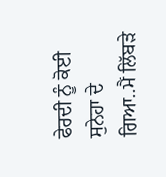ਫੇਰਦੀ ਨੂੰ ਕੋਈ ਸੁਨੇਹਾ ਦੇ ਗਿਆ..ਮੈਂ ਲਿੱਬੜੇ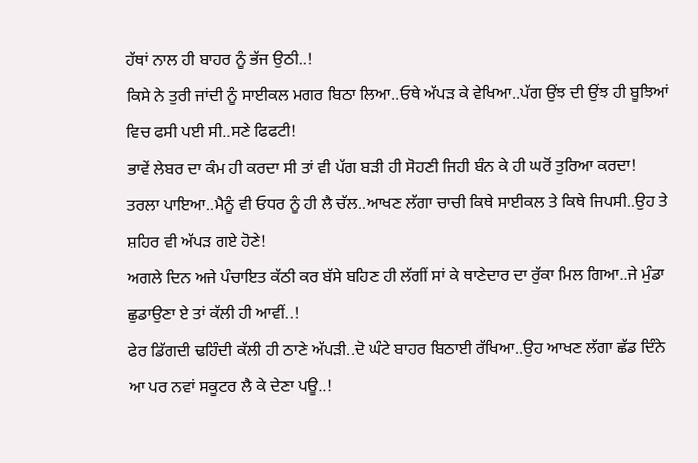ਹੱਥਾਂ ਨਾਲ ਹੀ ਬਾਹਰ ਨੂੰ ਭੱਜ ਉਠੀ..!
ਕਿਸੇ ਨੇ ਤੁਰੀ ਜਾਂਦੀ ਨੂੰ ਸਾਈਕਲ ਮਗਰ ਬਿਠਾ ਲਿਆ..ਓਥੇ ਅੱਪੜ ਕੇ ਵੇਖਿਆ..ਪੱਗ ਉਂਝ ਦੀ ਉਂਝ ਹੀ ਬੂਝਿਆਂ ਵਿਚ ਫਸੀ ਪਈ ਸੀ..ਸਣੇ ਫਿਫਟੀ!
ਭਾਵੇਂ ਲੇਬਰ ਦਾ ਕੰਮ ਹੀ ਕਰਦਾ ਸੀ ਤਾਂ ਵੀ ਪੱਗ ਬੜੀ ਹੀ ਸੋਹਣੀ ਜਿਹੀ ਬੰਨ ਕੇ ਹੀ ਘਰੋਂ ਤੁਰਿਆ ਕਰਦਾ!
ਤਰਲਾ ਪਾਇਆ..ਮੈਨੂੰ ਵੀ ਓਧਰ ਨੂੰ ਹੀ ਲੈ ਚੱਲ..ਆਖਣ ਲੱਗਾ ਚਾਚੀ ਕਿਥੇ ਸਾਈਕਲ ਤੇ ਕਿਥੇ ਜਿਪਸੀ..ਉਹ ਤੇ ਸ਼ਹਿਰ ਵੀ ਅੱਪੜ ਗਏ ਹੋਣੇ!
ਅਗਲੇ ਦਿਨ ਅਜੇ ਪੰਚਾਇਤ ਕੱਠੀ ਕਰ ਬੱਸੇ ਬਹਿਣ ਹੀ ਲੱਗੀਂ ਸਾਂ ਕੇ ਥਾਣੇਦਾਰ ਦਾ ਰੁੱਕਾ ਮਿਲ ਗਿਆ..ਜੇ ਮੁੰਡਾ ਛੁਡਾਉਣਾ ਏ ਤਾਂ ਕੱਲੀ ਹੀ ਆਵੀਂ..!
ਫੇਰ ਡਿੱਗਦੀ ਢਹਿੰਦੀ ਕੱਲੀ ਹੀ ਠਾਣੇ ਅੱਪੜੀ..ਦੋ ਘੰਟੇ ਬਾਹਰ ਬਿਠਾਈ ਰੱਖਿਆ..ਉਹ ਆਖਣ ਲੱਗਾ ਛੱਡ ਦਿੰਨੇ ਆ ਪਰ ਨਵਾਂ ਸਕੂਟਰ ਲੈ ਕੇ ਦੇਣਾ ਪਊ..!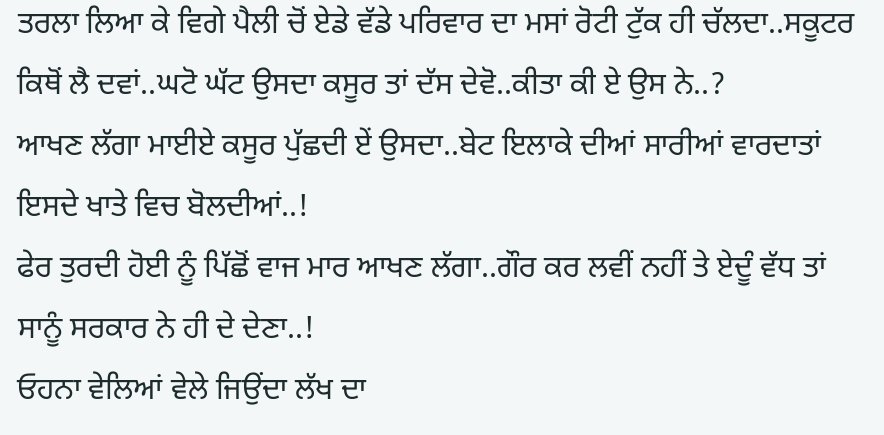ਤਰਲਾ ਲਿਆ ਕੇ ਵਿਗੇ ਪੈਲੀ ਚੋਂ ਏਡੇ ਵੱਡੇ ਪਰਿਵਾਰ ਦਾ ਮਸਾਂ ਰੋਟੀ ਟੁੱਕ ਹੀ ਚੱਲਦਾ..ਸਕੂਟਰ ਕਿਥੋਂ ਲੈ ਦਵਾਂ..ਘਟੋ ਘੱਟ ਉਸਦਾ ਕਸੂਰ ਤਾਂ ਦੱਸ ਦੇਵੋ..ਕੀਤਾ ਕੀ ਏ ਉਸ ਨੇ..?
ਆਖਣ ਲੱਗਾ ਮਾਈਏ ਕਸੂਰ ਪੁੱਛਦੀ ਏਂ ਉਸਦਾ..ਬੇਟ ਇਲਾਕੇ ਦੀਆਂ ਸਾਰੀਆਂ ਵਾਰਦਾਤਾਂ ਇਸਦੇ ਖਾਤੇ ਵਿਚ ਬੋਲਦੀਆਂ..!
ਫੇਰ ਤੁਰਦੀ ਹੋਈ ਨੂੰ ਪਿੱਛੋਂ ਵਾਜ ਮਾਰ ਆਖਣ ਲੱਗਾ..ਗੌਰ ਕਰ ਲਵੀਂ ਨਹੀਂ ਤੇ ਏਦੂੰ ਵੱਧ ਤਾਂ ਸਾਨੂੰ ਸਰਕਾਰ ਨੇ ਹੀ ਦੇ ਦੇਣਾ..!
ਓਹਨਾ ਵੇਲਿਆਂ ਵੇਲੇ ਜਿਉਂਦਾ ਲੱਖ ਦਾ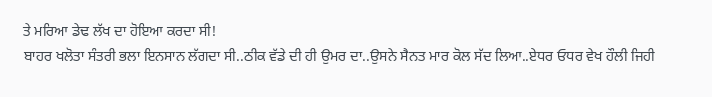ਤੇ ਮਰਿਆ ਡੇਢ ਲੱਖ ਦਾ ਹੋਇਆ ਕਰਦਾ ਸੀ!
ਬਾਹਰ ਖਲੋਤਾ ਸੰਤਰੀ ਭਲਾ ਇਨਸਾਨ ਲੱਗਦਾ ਸੀ..ਠੀਕ ਵੱਡੇ ਦੀ ਹੀ ਉਮਰ ਦਾ..ਉਸਨੇ ਸੈਨਤ ਮਾਰ ਕੋਲ ਸੱਦ ਲਿਆ..ਏਧਰ ਓਧਰ ਵੇਖ ਹੌਲੀ ਜਿਹੀ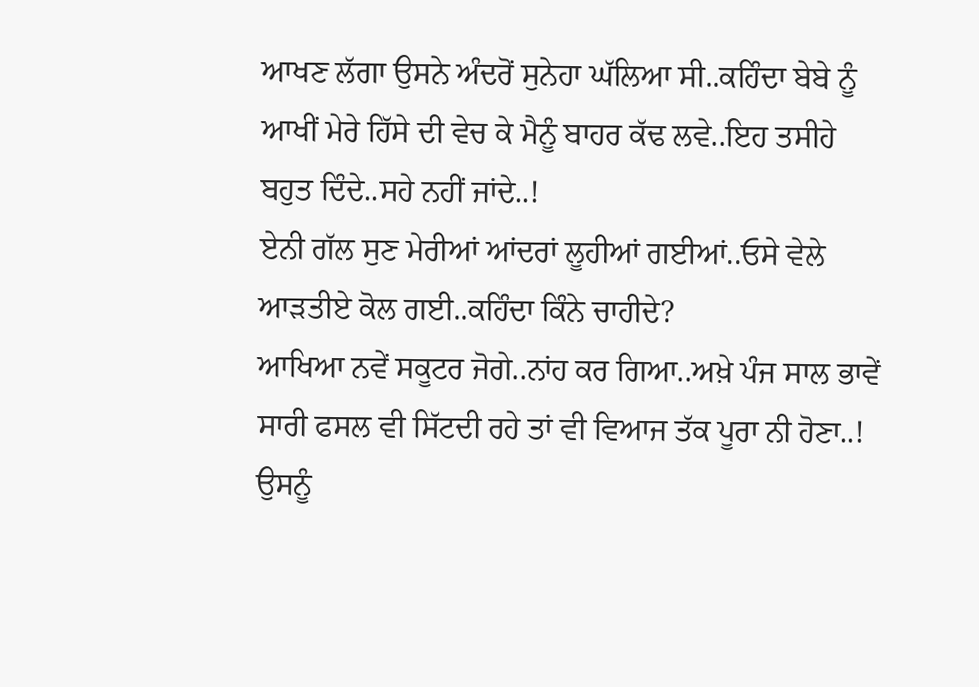ਆਖਣ ਲੱਗਾ ਉਸਨੇ ਅੰਦਰੋਂ ਸੁਨੇਹਾ ਘੱਲਿਆ ਸੀ..ਕਹਿੰਦਾ ਬੇਬੇ ਨੂੰ ਆਖੀਂ ਮੇਰੇ ਹਿੱਸੇ ਦੀ ਵੇਚ ਕੇ ਮੈਨੂੰ ਬਾਹਰ ਕੱਢ ਲਵੇ..ਇਹ ਤਸੀਹੇ ਬਹੁਤ ਦਿੰਦੇ..ਸਹੇ ਨਹੀਂ ਜਾਂਦੇ..!
ਏਨੀ ਗੱਲ ਸੁਣ ਮੇਰੀਆਂ ਆਂਦਰਾਂ ਲੂਹੀਆਂ ਗਈਆਂ..ਓਸੇ ਵੇਲੇ ਆੜਤੀਏ ਕੋਲ ਗਈ..ਕਹਿੰਦਾ ਕਿੰਨੇ ਚਾਹੀਦੇ?
ਆਖਿਆ ਨਵੇਂ ਸਕੂਟਰ ਜੋਗੇ..ਨਾਂਹ ਕਰ ਗਿਆ..ਅਖ਼ੇ ਪੰਜ ਸਾਲ ਭਾਵੇਂ ਸਾਰੀ ਫਸਲ ਵੀ ਸਿੱਟਦੀ ਰਹੇ ਤਾਂ ਵੀ ਵਿਆਜ ਤੱਕ ਪੂਰਾ ਨੀ ਹੋਣਾ..!
ਉਸਨੂੰ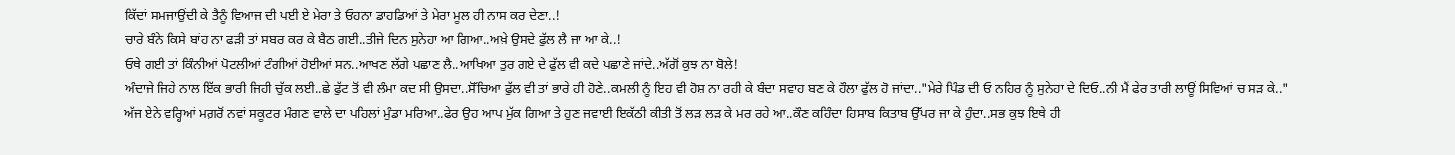ਕਿੱਦਾਂ ਸਮਜਾਉਂਦੀ ਕੇ ਤੈਨੂੰ ਵਿਆਜ ਦੀ ਪਈ ਏ ਮੇਰਾ ਤੇ ਓਹਨਾ ਡਾਹਡਿਆਂ ਤੇ ਮੇਰਾ ਮੂਲ ਹੀ ਨਾਸ ਕਰ ਦੇਣਾ..!
ਚਾਰੇ ਬੰਨੇ ਕਿਸੇ ਬਾਂਹ ਨਾ ਫੜੀ ਤਾਂ ਸਬਰ ਕਰ ਕੇ ਬੈਠ ਗਈ..ਤੀਜੇ ਦਿਨ ਸੁਨੇਹਾ ਆ ਗਿਆ..ਅਖ਼ੇ ਉਸਦੇ ਫੁੱਲ ਲੈ ਜਾ ਆ ਕੇ..!
ਓਥੇ ਗਈ ਤਾਂ ਕਿੰਨੀਆਂ ਪੋਟਲੀਆਂ ਟੰਗੀਆਂ ਹੋਈਆਂ ਸਨ..ਆਖਣ ਲੱਗੇ ਪਛਾਣ ਲੈ..ਆਖਿਆ ਤੁਰ ਗਏ ਦੇ ਫੁੱਲ ਵੀ ਕਦੇ ਪਛਾਣੇ ਜਾਂਦੇ..ਅੱਗੋਂ ਕੁਝ ਨਾ ਬੋਲੇ!
ਅੰਦਾਜੇ ਜਿਹੇ ਨਾਲ ਇੱਕ ਭਾਰੀ ਜਿਹੀ ਚੁੱਕ ਲਈ..ਛੇ ਫੁੱਟ ਤੋਂ ਵੀ ਲੰਮਾ ਕਦ ਸੀ ਉਸਦਾ..ਸੋੱਚਿਆ ਫੁੱਲ ਵੀ ਤਾਂ ਭਾਰੇ ਹੀ ਹੋਣੇ..ਕਮਲੀ ਨੂੰ ਇਹ ਵੀ ਹੋਸ਼ ਨਾ ਰਹੀ ਕੇ ਬੰਦਾ ਸਵਾਹ ਬਣ ਕੇ ਹੌਲਾ ਫੁੱਲ ਹੋ ਜਾਂਦਾ.."ਮੇਰੇ ਪਿੰਡ ਦੀ ਓ ਨਹਿਰ ਨੂੰ ਸੁਨੇਹਾ ਦੇ ਦਿਓ..ਨੀ ਮੈਂ ਫੇਰ ਤਾਰੀ ਲਾਊਂ ਸਿਵਿਆਂ ਚ ਸੜ ਕੇ.."
ਅੱਜ ਏਨੇ ਵਰ੍ਹਿਆਂ ਮਗ਼ਰੋਂ ਨਵਾਂ ਸਕੂਟਰ ਮੰਗਣ ਵਾਲੇ ਦਾ ਪਹਿਲਾਂ ਮੁੰਡਾ ਮਰਿਆ..ਫੇਰ ਉਹ ਆਪ ਮੁੱਕ ਗਿਆ ਤੇ ਹੁਣ ਜਵਾਈ ਇਕੱਠੀ ਕੀਤੀ ਤੋਂ ਲੜ ਲੜ ਕੇ ਮਰ ਰਹੇ ਆ..ਕੌਣ ਕਹਿੰਦਾ ਹਿਸਾਬ ਕਿਤਾਬ ਉੱਪਰ ਜਾ ਕੇ ਹੁੰਦਾ..ਸਭ ਕੁਝ ਇਥੇ ਹੀ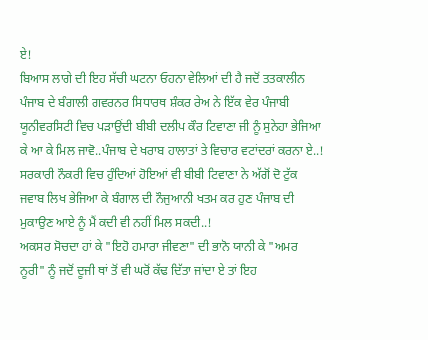ਏ!
ਬਿਆਸ ਲਾਗੇ ਦੀ ਇਹ ਸੱਚੀ ਘਟਨਾ ਓਹਨਾ ਵੇਲਿਆਂ ਦੀ ਹੈ ਜਦੋਂ ਤਤਕਾਲੀਨ ਪੰਜਾਬ ਦੇ ਬੰਗਾਲੀ ਗਵਰਨਰ ਸਿਧਾਰਥ ਸ਼ੰਕਰ ਰੇਅ ਨੇ ਇੱਕ ਵੇਰ ਪੰਜਾਬੀ ਯੂਨੀਵਰਸਿਟੀ ਵਿਚ ਪੜਾਉਂਦੀ ਬੀਬੀ ਦਲੀਪ ਕੌਰ ਟਿਵਾਣਾ ਜੀ ਨੂੰ ਸੁਨੇਹਾ ਭੇਜਿਆ ਕੇ ਆ ਕੇ ਮਿਲ ਜਾਵੋ..ਪੰਜਾਬ ਦੇ ਖਰਾਬ ਹਾਲਾਤਾਂ ਤੇ ਵਿਚਾਰ ਵਟਾਂਦਰਾਂ ਕਰਨਾ ਏ..!
ਸਰਕਾਰੀ ਨੌਕਰੀ ਵਿਚ ਹੁੰਦਿਆਂ ਹੋਇਆਂ ਵੀ ਬੀਬੀ ਟਿਵਾਣਾ ਨੇ ਅੱਗੋਂ ਦੋ ਟੁੱਕ ਜਵਾਬ ਲਿਖ ਭੇਜਿਆ ਕੇ ਬੰਗਾਲ ਦੀ ਨੌਜੁਆਨੀ ਖਤਮ ਕਰ ਹੁਣ ਪੰਜਾਬ ਦੀ ਮੁਕਾਉਣ ਆਏ ਨੂੰ ਮੈਂ ਕਦੀ ਵੀ ਨਹੀਂ ਮਿਲ ਸਕਦੀ..!
ਅਕਸਰ ਸੋਚਦਾ ਹਾਂ ਕੇ "ਇਹੋ ਹਮਾਰਾ ਜੀਵਣਾ" ਦੀ ਭਾਨੋ ਯਾਨੀ ਕੇ "ਅਮਰ ਨੂਰੀ" ਨੂੰ ਜਦੋਂ ਦੂਜੀ ਥਾਂ ਤੋਂ ਵੀ ਘਰੋਂ ਕੱਢ ਦਿੱਤਾ ਜਾਂਦਾ ਏ ਤਾਂ ਇਹ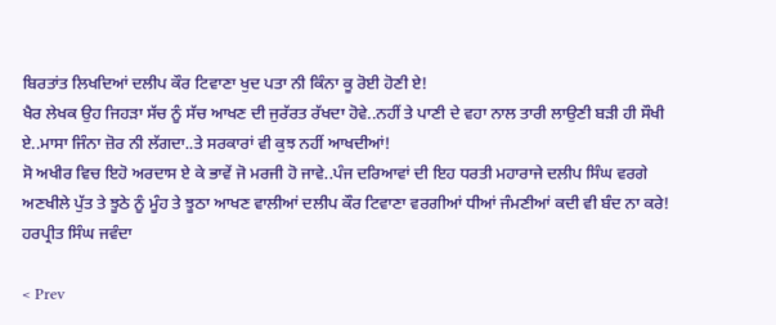ਬਿਰਤਾਂਤ ਲਿਖਦਿਆਂ ਦਲੀਪ ਕੌਰ ਟਿਵਾਣਾ ਖੁਦ ਪਤਾ ਨੀ ਕਿੰਨਾ ਕੂ ਰੋਈ ਹੋਣੀ ਏ!
ਖੈਰ ਲੇਖਕ ਉਹ ਜਿਹੜਾ ਸੱਚ ਨੂੰ ਸੱਚ ਆਖਣ ਦੀ ਜੁਰੱਰਤ ਰੱਖਦਾ ਹੋਵੇ..ਨਹੀਂ ਤੇ ਪਾਣੀ ਦੇ ਵਹਾ ਨਾਲ ਤਾਰੀ ਲਾਉਣੀ ਬੜੀ ਹੀ ਸੌਖੀ ਏ..ਮਾਸਾ ਜਿੰਨਾ ਜ਼ੋਰ ਨੀ ਲੱਗਦਾ..ਤੇ ਸਰਕਾਰਾਂ ਵੀ ਕੁਝ ਨਹੀਂ ਆਖਦੀਆਂ!
ਸੋ ਅਖੀਰ ਵਿਚ ਇਹੋ ਅਰਦਾਸ ਏ ਕੇ ਭਾਵੇਂ ਜੋ ਮਰਜੀ ਹੋ ਜਾਵੇ..ਪੰਜ ਦਰਿਆਵਾਂ ਦੀ ਇਹ ਧਰਤੀ ਮਹਾਰਾਜੇ ਦਲੀਪ ਸਿੰਘ ਵਰਗੇ ਅਣਖੀਲੇ ਪੁੱਤ ਤੇ ਝੂਠੇ ਨੂੰ ਮੂੰਹ ਤੇ ਝੂਠਾ ਆਖਣ ਵਾਲੀਆਂ ਦਲੀਪ ਕੌਰ ਟਿਵਾਣਾ ਵਰਗੀਆਂ ਧੀਆਂ ਜੰਮਣੀਆਂ ਕਦੀ ਵੀ ਬੰਦ ਨਾ ਕਰੇ!
ਹਰਪ੍ਰੀਤ ਸਿੰਘ ਜਵੰਦਾ

< Prev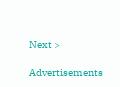Next >

Advertisements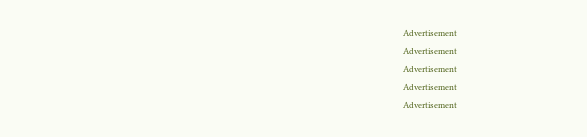Advertisement
Advertisement
Advertisement
Advertisement
Advertisement